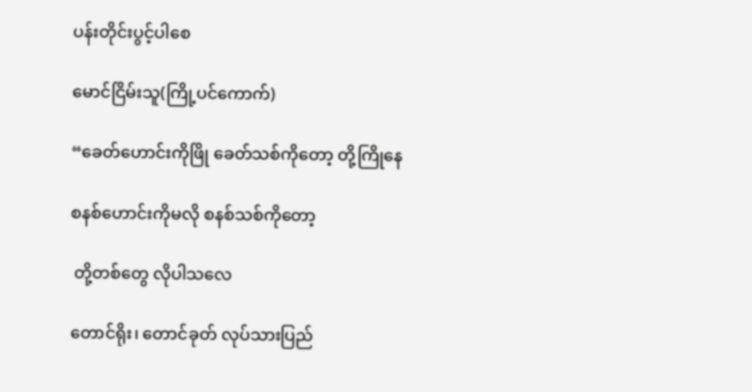ပန်းတိုင်းပွင့်ပါစေ

မောင်ငြိမ်းသူ(ကြို့ပင်ကောက်)

“ခေတ်ဟောင်းကိုဖြို ခေတ်သစ်ကိုတော့ တို့ကြိုနေ

စနစ်ဟောင်းကိုမလို စနစ်သစ်ကိုတော့

 တို့တစ်တွေ လိုပါသလေ

တောင်ရိုး၊ တောင်ခုတ် လုပ်သားပြည်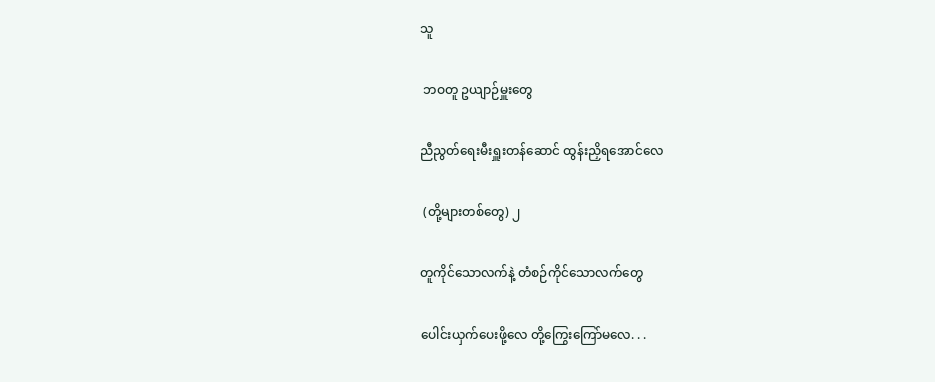သူ

 ဘဝတူ ဥယျာဉ်မှူးတွေ

ညီညွတ်ရေးမီးရှူးတန်ဆောင် ထွန်းညှိရအောင်လေ

 (တို့များတစ်တွေ) ၂

တူကိုင်သောလက်နဲ့ တံစဉ်ကိုင်သောလက်တွေ

ပေါင်းယှက်ပေးဖို့လေ တို့ကြွေးကြော်မလေ. . .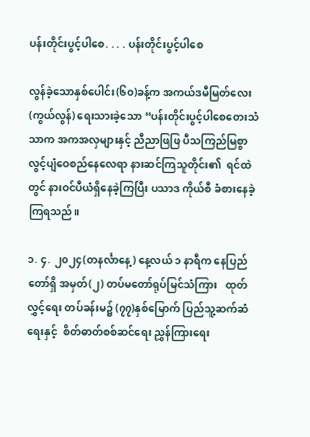ပန်းတိုင်းပွင့်ပါစေ. . . . ပန်းတိုင်းပွင့်ပါစေ

လွန်ခဲ့သောနှစ်ပေါင်း(၆၀)ခန့်က အကယ်ဒမီမြတ်လေး (ကွယ်လွန်) ရေးသားခဲ့သော “ပန်းတိုင်းပွင့်ပါစေတေးသံသာက အကအလှများနှင့် ညီညာဖြဖြ ပီသကြည်မြစွာ လွင့်ပျံဝေစည်နေလေရာ နားဆင်ကြသူတိုင်း၏  ရင်ထဲတွင် နားဝင်ပီယံရှိနေခဲ့ကြပြီး ပသာဒ ကိုယ်စီ ခံစားနေခဲ့ကြရသည်။

၁. ၄. ၂၀၂၄(တနင်္လာနေ့) နေ့လယ် ၁ နာရီက နေပြည်တော်ရှိ အမှတ်(၂) တပ်မတော်ရုပ်မြင်သံကြား   ထုတ်လွှင့်ရေး တပ်ခန်းမ၌ (၇၇)နှစ်မြောက် ပြည်သူ့ဆက်ဆံရေးနှင့်  စိတ်ဓာတ်စစ်ဆင်ရေး ညွှန်ကြားရေး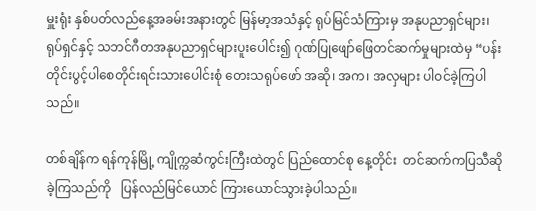မှူးရုံး နှစ်ပတ်လည်နေ့အခမ်းအနားတွင် မြန်မာ့အသံနှင့် ရုပ်မြင်သံကြားမှ အနုပညာရှင်များ၊ ရုပ်ရှင်နှင့် သဘင်ဂီတအနုပညာရှင်များပူးပေါင်း၍ ဂုဏ်ပြုဖျော်ဖြေတင်ဆက်မှုများထဲမှ “ပန်းတိုင်းပွင့်ပါစေတိုင်းရင်းသားပေါင်းစုံ တေးသရုပ်ဖော် အဆို၊ အက၊ အလှများ ပါဝင်ခဲ့ကြပါသည်။

တစ်ချိန်က ရန်ကုန်မြို့ ကျိုက္ကဆံကွင်းကြီးထဲတွင် ပြည်ထောင်စု နေ့တိုင်း  တင်ဆက်ကပြသီဆိုခဲ့ကြသည်ကို   ပြန်လည်မြင်ယောင် ကြားယောင်သွားခဲ့ပါသည်။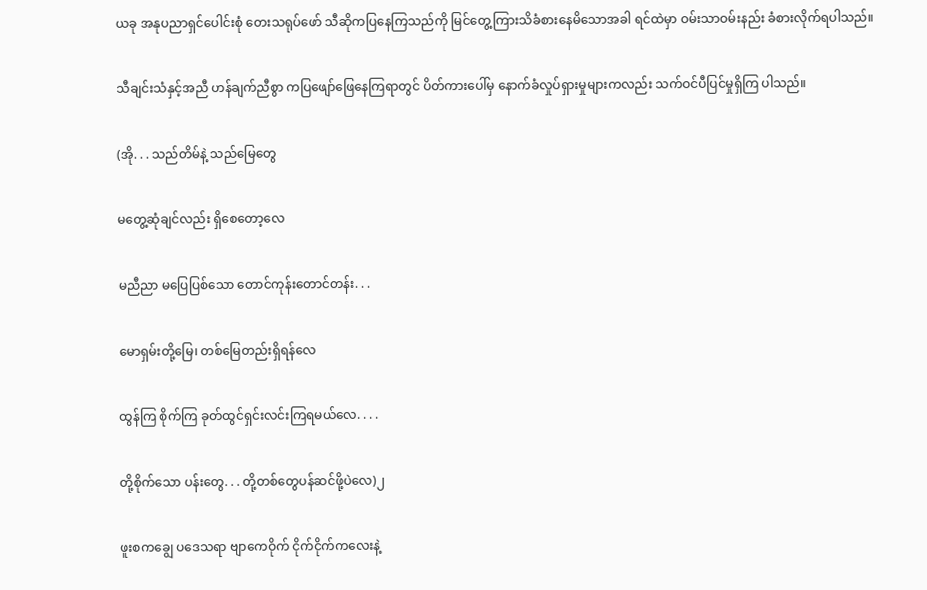ယခု အနုပညာရှင်ပေါင်းစုံ တေးသရုပ်ဖော် သီဆိုကပြနေကြသည်ကို မြင်တွေ့ကြားသိခံစားနေမိသောအခါ ရင်ထဲမှာ ဝမ်းသာဝမ်းနည်း ခံစားလိုက်ရပါသည်။

သီချင်းသံနှင့်အညီ ဟန်ချက်ညီစွာ ကပြဖျော်ဖြေနေကြရာတွင် ပိတ်ကားပေါ်မှ နောက်ခံလှုပ်ရှားမှုများကလည်း သက်ဝင်ပီပြင်မှုရှိကြ ပါသည်။

(အို. . . သည်တိမ်နဲ့ သည်မြေတွေ

မတွေ့ဆုံချင်လည်း ရှိစေတော့လေ

မညီညာ မပြေပြစ်သော တောင်ကုန်းတောင်တန်း. . .

မောရှမ်းတို့မြေ၊ တစ်မြေတည်းရှိရန်လေ

ထွန်ကြ စိုက်ကြ ခုတ်ထွင်ရှင်းလင်းကြရမယ်လေ. . . .

တို့စိုက်သော ပန်းတွေ. . . တို့တစ်တွေပန်ဆင်ဖို့ပဲလေ)၂

ဖူးစကချွေ ပဒေသရာ ဗျာကေဝိုက် ငိုက်ငိုက်ကလေးနဲ့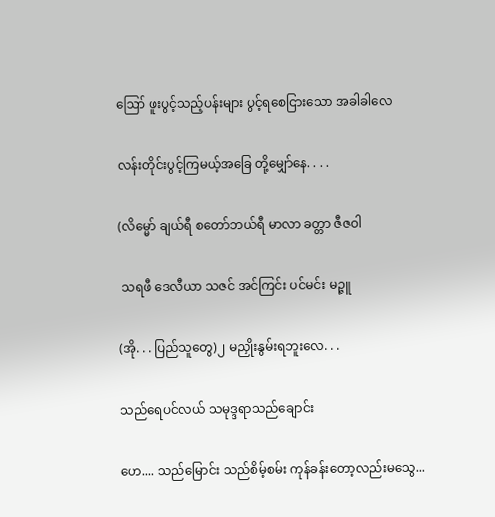ဪ ဖူးပွင့်သည့်ပန်းများ ပွင့်ရစေငြားသော အခါခါလေ

လန်းတိုင်းပွင့်ကြမယ့်အခြေ တို့မျှော်နေ. . . .

(လိမ္မော် ချယ်ရီ စတော်ဘယ်ရီ မာလာ ခတ္တာ ဇီဇဝါ

 သရဖီ ဒေလီယာ သဇင် အင်ကြင်း ပင်မင်း မဉ္ဇူ

(အို. . . ပြည်သူတွေ)၂ မညှိုးနွမ်းရဘူးလေ. . .

သည်ရေပင်လယ် သမုဒ္ဒရာသည်ချောင်း

ဟေ.... သည်မြောင်း သည်စိမ့်စမ်း ကုန်ခန်းတော့လည်းမသွေ...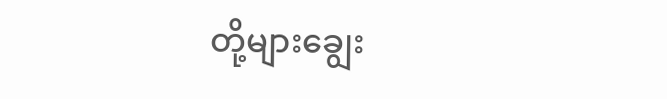တို့များချွေး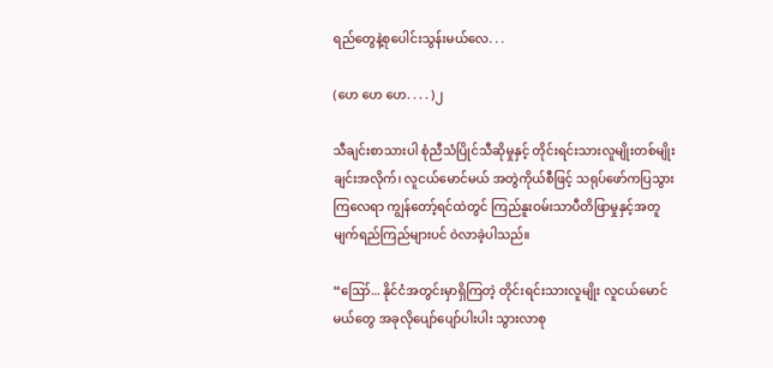ရည်တွေနဲ့စုပေါင်းသွန်းမယ်လေ. . .

(ဟေ ဟေ ဟေ. . . . )၂

သီချင်းစာသားပါ စုံညီသံပြိုင်သီဆိုမှုနှင့် တိုင်းရင်းသားလူမျိုးတစ်မျိုးချင်းအလိုက်၊ လူငယ်မောင်မယ် အတွဲကိုယ်စီဖြင့် သရုပ်ဖော်ကပြသွားကြလေရာ ကျွန်တော့်ရင်ထဲတွင် ကြည်နူးဝမ်းသာပီတိဖြာမှုနှင့်အတူ မျက်ရည်ကြည်များပင် ဝဲလာခဲ့ပါသည်။

“ဪ... နိုင်ငံအတွင်းမှာရှိကြတဲ့ တိုင်းရင်းသားလူမျိုး လူငယ်မောင်မယ်တွေ အခုလိုပျော်ပျော်ပါးပါး သွားလာစု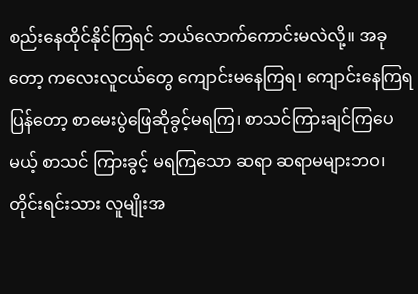စည်းနေထိုင်နိုင်ကြရင် ဘယ်လောက်ကောင်းမလဲလို့။ အခုတော့ ကလေးလူငယ်တွေ ကျောင်းမနေကြရ၊ ကျောင်းနေကြရပြန်တော့ စာမေးပွဲဖြေဆိုခွင့်မရကြ၊ စာသင်ကြားချင်ကြပေမယ့် စာသင် ကြားခွင့် မရကြသော ဆရာ ဆရာမများဘဝ၊ တိုင်းရင်းသား လူမျိုးအ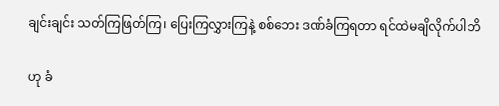ချင်းချင်း သတ်ကြဖြတ်ကြ၊ ပြေးကြလွှားကြနဲ့ စစ်ဘေး ဒဏ်ခံကြရတာ ရင်ထဲမချိလိုက်ပါဘိ

ဟု ခံ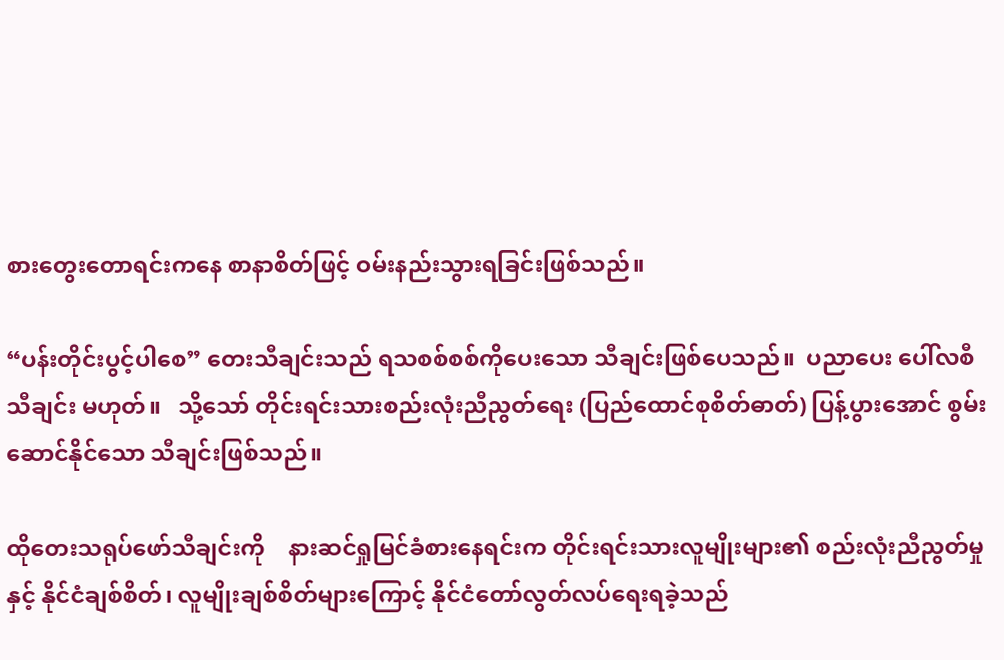စားတွေးတောရင်းကနေ စာနာစိတ်ဖြင့် ဝမ်းနည်းသွားရခြင်းဖြစ်သည်။

“ပန်းတိုင်းပွင့်ပါစေ” တေးသီချင်းသည် ရသစစ်စစ်ကိုပေးသော သီချင်းဖြစ်ပေသည်။  ပညာပေး ပေါ်လစီသီချင်း မဟုတ်။   သို့သော် တိုင်းရင်းသားစည်းလုံးညီညွတ်ရေး (ပြည်ထောင်စုစိတ်ဓာတ်) ပြန့်ပွားအောင် စွမ်းဆောင်နိုင်သော သီချင်းဖြစ်သည်။

ထိုတေးသရုပ်ဖော်သီချင်းကို    နားဆင်ရှုမြင်ခံစားနေရင်းက တိုင်းရင်းသားလူမျိုးများ၏ စည်းလုံးညီညွတ်မှုနှင့် နိုင်ငံချစ်စိတ်၊ လူမျိုးချစ်စိတ်များကြောင့် နိုင်ငံတော်လွတ်လပ်ရေးရခဲ့သည်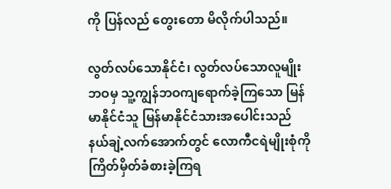ကို ပြန်လည် တွေးတော မိလိုက်ပါသည်။

လွတ်လပ်သောနိုင်ငံ၊ လွတ်လပ်သောလူမျိုးဘဝမှ သူ့ကျွန်ဘဝကျရောက်ခဲ့ကြသော မြန်မာနိုင်ငံသူ မြန်မာနိုင်ငံသားအပေါင်းသည် နယ်ချဲ့လက်အောက်တွင် လောကီငရဲမျိုးစုံကို ကြိတ်မှိတ်ခံစားခဲ့ကြရ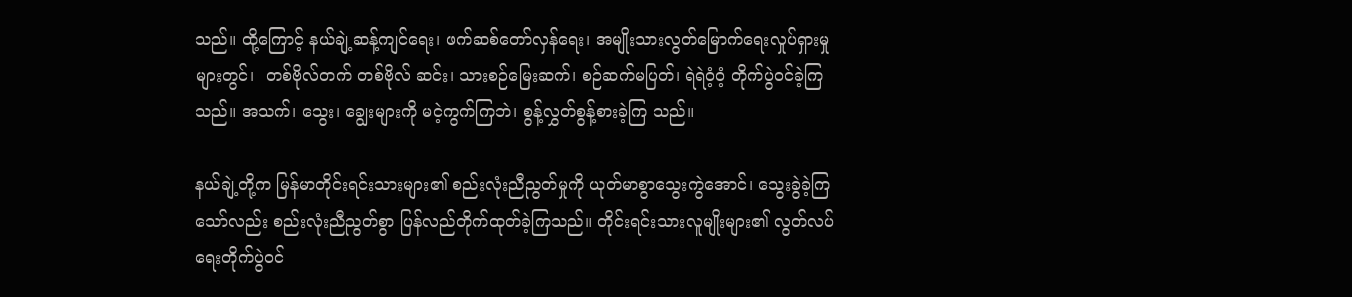သည်။ ထို့ကြောင့် နယ်ချဲ့ဆန့်ကျင်ရေး၊ ဖက်ဆစ်တော်လှန်ရေး၊ အမျိုးသားလွတ်မြောက်ရေးလှုပ်ရှားမှုများတွင်၊  တစ်ဗိုလ်တက် တစ်ဗိုလ် ဆင်း၊ သားစဉ်မြေးဆက်၊ စဉ်ဆက်မပြတ်၊ ရဲရဲဝံ့ဝံ့ တိုက်ပွဲဝင်ခဲ့ကြသည်။ အသက်၊ သွေး၊ ချွေးများကို မငဲ့ကွက်ကြဘဲ၊ စွန့်လွှတ်စွန့်စားခဲ့ကြ သည်။

နယ်ချဲ့တို့က မြန်မာတိုင်းရင်းသားများ၏ စည်းလုံးညီညွတ်မှုကို ယုတ်မာစွာသွေးကွဲအောင်၊ သွေးခွဲခဲ့ကြသော်လည်း စည်းလုံးညီညွတ်စွာ ပြန်လည်တိုက်ထုတ်ခဲ့ကြသည်။ တိုင်းရင်းသားလူမျိုးများ၏ လွတ်လပ်ရေးတိုက်ပွဲဝင်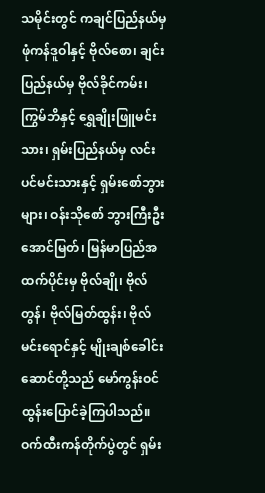သမိုင်းတွင် ကချင်ပြည်နယ်မှ ဖုံကန်ဒူဝါနှင့် ဗိုလ်စော၊ ချင်းပြည်နယ်မှ ဗိုလ်ခိုင်ကမ်း၊ ကြွမ်ဘိနှင့် ရွှေချိုးဖြူမင်းသား၊ ရှမ်းပြည်နယ်မှ လင်းပင်မင်းသားနှင့် ရှမ်းစော်ဘွားများ၊ ဝန်းသိုစော် ဘွားကြီးဦးအောင်မြတ်၊ မြန်မာပြည်အထက်ပိုင်းမှ ဗိုလ်ချို၊ ဗိုလ်တွန်၊ ဗိုလ်မြတ်ထွန်း၊ ဗိုလ်မင်းရောင်နှင့် မျိုးချစ်ခေါင်းဆောင်တို့သည် မော်ကွန်းဝင်ထွန်းပြောင်ခဲ့ကြပါသည်။ ဝက်ထီးကန်တိုက်ပွဲတွင် ရှမ်း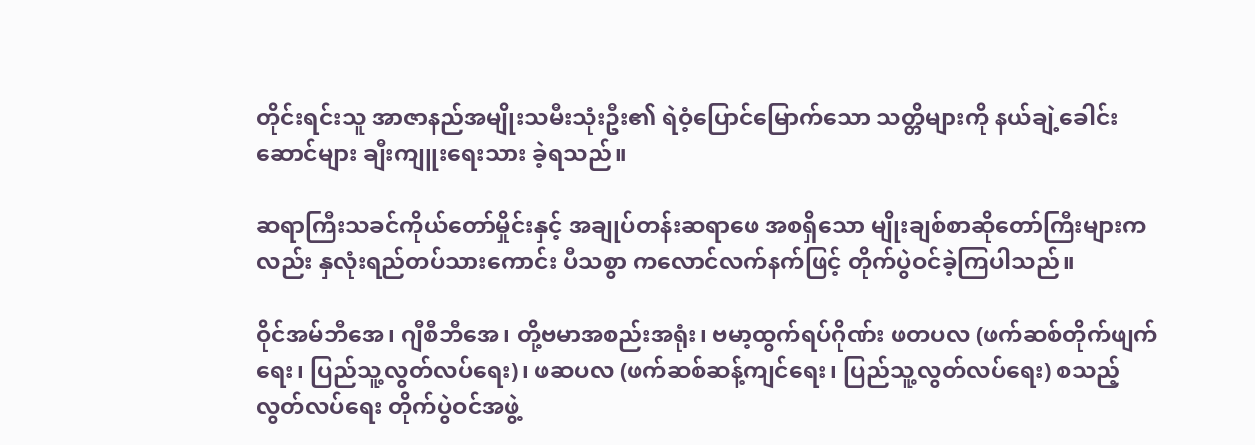တိုင်းရင်းသူ အာဇာနည်အမျိုးသမီးသုံးဦး၏ ရဲဝံ့ပြောင်မြောက်သော သတ္တိများကို နယ်ချဲ့ခေါင်းဆောင်များ ချီးကျူးရေးသား ခဲ့ရသည်။

ဆရာကြီးသခင်ကိုယ်တော်မှိုင်းနှင့် အချုပ်တန်းဆရာဖေ အစရှိသော မျိုးချစ်စာဆိုတော်ကြီးများကလည်း နှလုံးရည်တပ်သားကောင်း ပီသစွာ ကလောင်လက်နက်ဖြင့် တိုက်ပွဲဝင်ခဲ့ကြပါသည်။

ဝိုင်အမ်ဘီအေ၊ ဂျီစီဘီအေ၊ တို့ဗမာအစည်းအရုံး၊ ဗမာ့ထွက်ရပ်ဂိုဏ်း ဖတပလ (ဖက်ဆစ်တိုက်ဖျက်ရေး၊ ပြည်သူ့လွတ်လပ်ရေး)၊ ဖဆပလ (ဖက်ဆစ်ဆန့်ကျင်ရေး၊ ပြည်သူ့လွတ်လပ်ရေး) စသည့်လွတ်လပ်ရေး တိုက်ပွဲဝင်အဖွဲ့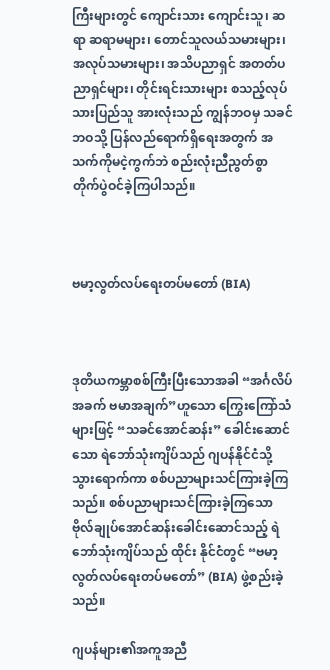ကြီးများတွင် ကျောင်းသား ကျောင်းသူ၊ ဆရာ ဆရာမများ၊ တောင်သူလယ်သမားများ၊ အလုပ်သမားများ၊ အသိပညာရှင် အတတ်ပညာရှင်များ၊ တိုင်းရင်းသားများ စသည့်လုပ်သားပြည်သူ အားလုံးသည် ကျွန်ဘဝမှ သခင်ဘဝသို့ ပြန်လည်ရောက်ရှိရေးအတွက် အသက်ကိုမငဲ့ကွက်ဘဲ စည်းလုံးညီညွတ်စွာ တိုက်ပွဲဝင်ခဲ့ကြပါသည်။



ဗမာ့လွတ်လပ်ရေးတပ်မတော် (BIA)



ဒုတိယကမ္ဘာစစ်ကြီးပြီးသောအခါ “အင်္ဂလိပ်အခက် ဗမာအချက်”ဟူသော ကြွေးကြော်သံများဖြင့် “သခင်အောင်ဆန်း” ခေါင်းဆောင်သော ရဲဘော်သုံးကျိပ်သည် ဂျပန်နိုင်ငံသို့ သွားရောက်ကာ စစ်ပညာများသင်ကြားခဲ့ကြသည်။ စစ်ပညာများသင်ကြားခဲ့ကြသော ဗိုလ်ချုပ်အောင်ဆန်းခေါင်းဆောင်သည့် ရဲဘော်သုံးကျိပ်သည် ထိုင်း နိုင်ငံတွင် “ဗမာ့လွတ်လပ်ရေးတပ်မတော်” (BIA) ဖွဲ့စည်းခဲ့သည်။

ဂျပန်များ၏အကူအညီ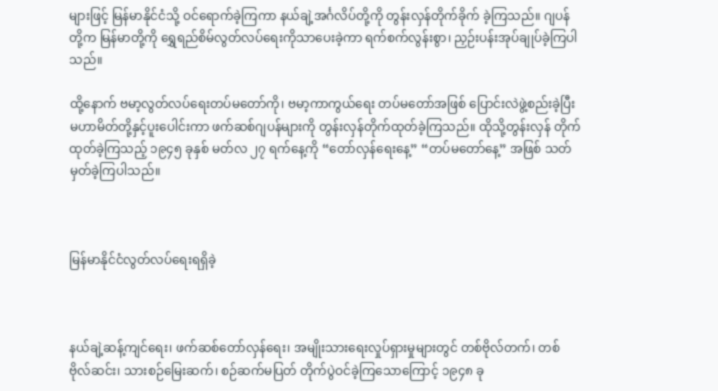များဖြင့် မြန်မာနိုင်ငံသို့ ဝင်ရောက်ခဲ့ကြကာ နယ်ချဲ့အင်္ဂလိပ်တို့ကို တွန်းလှန်တိုက်ခိုက် ခဲ့ကြသည်။ ဂျပန်တို့က မြန်မာတို့ကို ရွှေရည်စိမ်လွတ်လပ်ရေးကိုသာပေးခဲ့ကာ ရက်စက်လွန်းစွာ၊ ညှဉ်းပန်းအုပ်ချုပ်ခဲ့ကြပါသည်။

ထို့နောက် ဗမာ့လွတ်လပ်ရေးတပ်မတော်ကို၊ ဗမာ့ကာကွယ်ရေး တပ်မတော်အဖြစ် ပြောင်းလဲဖွဲ့စည်းခဲ့ပြီး မဟာမိတ်တို့နှင့်ပူးပေါင်းကာ ဖက်ဆစ်ဂျပန်များကို တွန်းလှန်တိုက်ထုတ်ခဲ့ကြသည်။ ထိုသို့တွန်းလှန် တိုက်ထုတ်ခဲ့ကြသည့် ၁၉၄၅ ခုနှစ် မတ်လ ၂၇ ရက်နေ့ကို “တော်လှန်ရေးနေ့” “တပ်မတော်နေ့” အဖြစ် သတ်မှတ်ခဲ့ကြပါသည်။



မြန်မာနိုင်ငံလွတ်လပ်ရေးရရှိခဲ့



နယ်ချဲ့ဆန့်ကျင်ရေး၊ ဖက်ဆစ်တော်လှန်ရေး၊ အမျိုးသားရေးလှုပ်ရှားမှုများတွင် တစ်ဗိုလ်တက်၊ တစ်ဗိုလ်ဆင်း၊ သားစဉ်မြေးဆက်၊ စဉ်ဆက်မပြတ် တိုက်ပွဲဝင်ခဲ့ကြသောကြောင့် ၁၉၄၈ ခု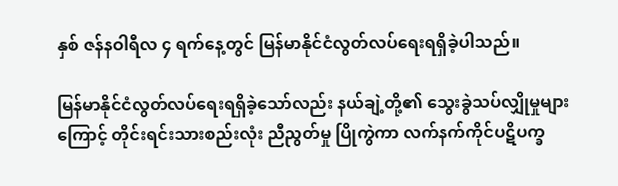နှစ် ဇန်နဝါရီလ ၄ ရက်နေ့တွင် မြန်မာနိုင်ငံလွတ်လပ်ရေးရရှိခဲ့ပါသည်။

မြန်မာနိုင်ငံလွတ်လပ်ရေးရရှိခဲ့သော်လည်း နယ်ချဲ့တို့၏ သွေးခွဲသပ်လျှိုမှုများကြောင့် တိုင်းရင်းသားစည်းလုံး ညီညွတ်မှု ပြိုကွဲကာ လက်နက်ကိုင်ပဋိပက္ခ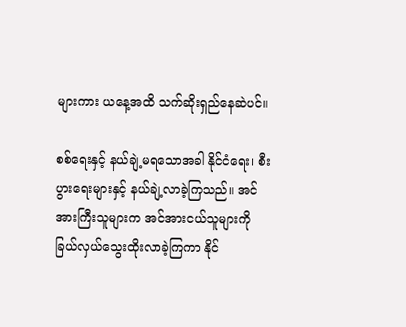များကား ယနေ့အထိ သက်ဆိုးရှည်နေဆဲပင်။

စစ်ရေးနှင့် နယ်ချဲ့မရသောအခါ နိုင်ငံရေး၊ စီးပွားရေးများနှင့် နယ်ချဲ့လာခဲ့ကြသည်။ အင်အားကြီးသူများက အင်အားငယ်သူများကို ခြယ်လှယ်သွေးထိုးလာခဲ့ကြကာ နိုင်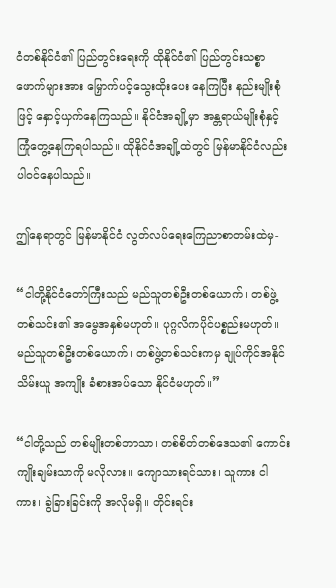ငံတစ်နိုင်ငံ၏ ပြည်တွင်းရေးကို ထိုနိုင်ငံ၏ ပြည်တွင်းသစ္စာဖောက်များအား မြှောက်ပင့်သွေးထိုးပေး နေကြပြီး နည်းမျိုးစုံဖြင့် နှောင့်ယှက်နေကြသည်။ နိုင်ငံအချို့မှာ အန္တရာယ်မျိုးစုံနှင့်ကြုံတွေ့နေကြရပါသည်။ ထိုနိုင်ငံအချို့ထဲတွင် မြန်မာနိုင်ငံလည်း ပါဝင်နေပါသည်။

ဤနေရာတွင် မြန်မာနိုင်ငံ လွတ်လပ်ရေးကြေညာစာတမ်းထဲမှ-

“ငါတို့နိုင်ငံတော်ကြီးသည် မည်သူတစ်ဦးတစ်ယောက်၊ တစ်ဖွဲ့တစ်သင်း၏ အမွေအနှစ်မဟုတ်။ ပုဂ္ဂလိကပိုင်ပစ္စည်းမဟုတ်။ မည်သူတစ်ဦးတစ်ယောက်၊ တစ်ဖွဲ့တစ်သင်းကမှ ချုပ်ကိုင်အနိုင် သိမ်းယူ အကျိုး ခံစားအပ်သော နိုင်ငံမဟုတ်။”

“ငါတို့သည် တစ်မျိုးတစ်ဘာသာ၊ တစ်စိတ်တစ်ဒေသ၏ ကောင်းကျိုးချမ်းသာကို မလိုလား။ ကျောသားရင်သား၊ သူကား ငါကား၊ ခွဲခြားခြင်းကို အလိုမရှိ။ တိုင်းရင်း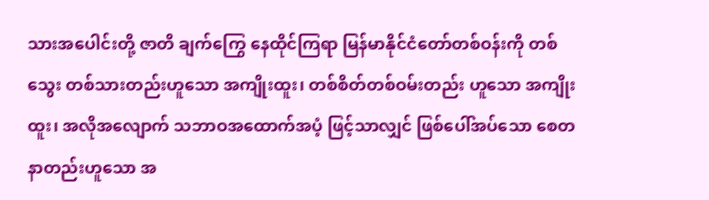သားအပေါင်းတို့ ဇာတိ ချက်ကြွေ နေထိုင်ကြရာ မြန်မာနိုင်ငံတော်တစ်ဝန်းကို တစ်သွေး တစ်သားတည်းဟူသော အကျိုးထူး၊ တစ်စိတ်တစ်ဝမ်းတည်း ဟူသော အကျိုးထူး၊ အလိုအလျောက် သဘာဝအထောက်အပံ့ ဖြင့်သာလျှင် ဖြစ်ပေါ်အပ်သော စေတနာတည်းဟူသော အ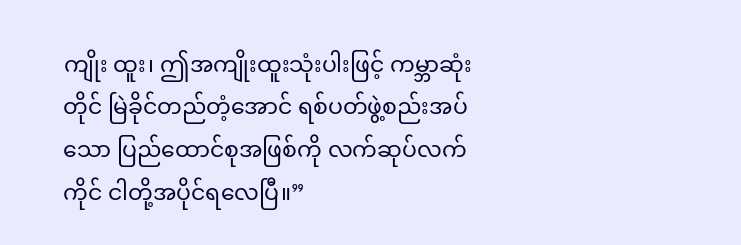ကျိုး ထူး၊ ဤအကျိုးထူးသုံးပါးဖြင့် ကမ္ဘာဆုံးတိုင် မြဲခိုင်တည်တံ့အောင် ရစ်ပတ်ဖွဲ့စည်းအပ်သော ပြည်ထောင်စုအဖြစ်ကို လက်ဆုပ်လက်ကိုင် ငါတို့အပိုင်ရလေပြီ။”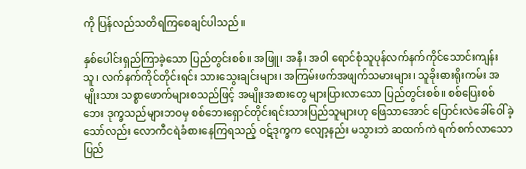ကို ပြန်လည်သတိရကြစေချင်ပါသည်။

နှစ်ပေါင်းရှည်ကြာခဲ့သော ပြည်တွင်းစစ်။ အဖြူ၊ အနီ၊ အဝါ ရောင်စုံသူပုန်လက်နက်ကိုင်သောင်းကျန်းသူ၊ လက်နက်ကိုင်တိုင်းရင်း သားသွေးချင်းများ၊ အကြမ်းဖက်အဖျက်သမားများ၊ သူခိုးဓားရိုးကမ်း အမျိုးသား သစ္စာဖောက်များစသည်ဖြင့် အမျိုးအစားတွေ များပြားလာသော ပြည်တွင်းစစ်။ စစ်ပြေးစစ်ဘေး ဒုက္ခသည်များဘဝမှ စစ်ဘေးရှောင်တိုင်းရင်းသားပြည်သူများဟု ဖြေသာအောင် ပြောင်းလဲခေါ်ဝေါ်ခဲ့ သော်လည်း လောကီငရဲခံစားနေကြရသည့် ဝဋ်ဒုက္ခက လျော့နည်း မသွားဘဲ ဆထက်ကဲ ရက်စက်လာသော ပြည်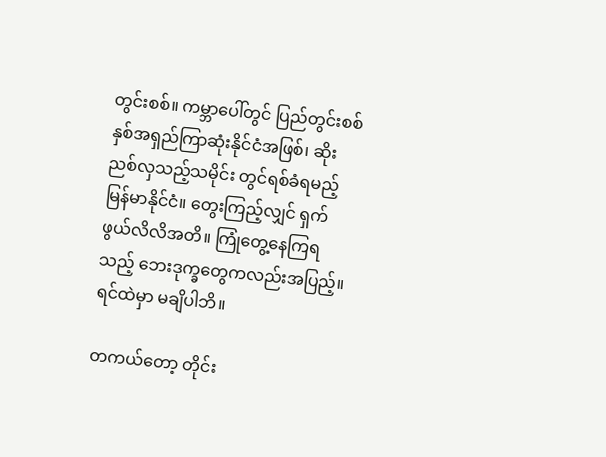တွင်းစစ်။ ကမ္ဘာပေါ်တွင် ပြည်တွင်းစစ်နှစ်အရှည်ကြာဆုံးနိုင်ငံအဖြစ်၊ ဆိုးညစ်လှသည့်သမိုင်း တွင်ရစ်ခံရမည့် မြန်မာနိုင်ငံ။ တွေးကြည့်လျှင် ရှက်ဖွယ်လိလိအတိ။ ကြုံတွေ့နေကြရသည့် ဘေးဒုက္ခတွေကလည်းအပြည့်။ ရင်ထဲမှာ မချိပါဘိ။

တကယ်တော့ တိုင်း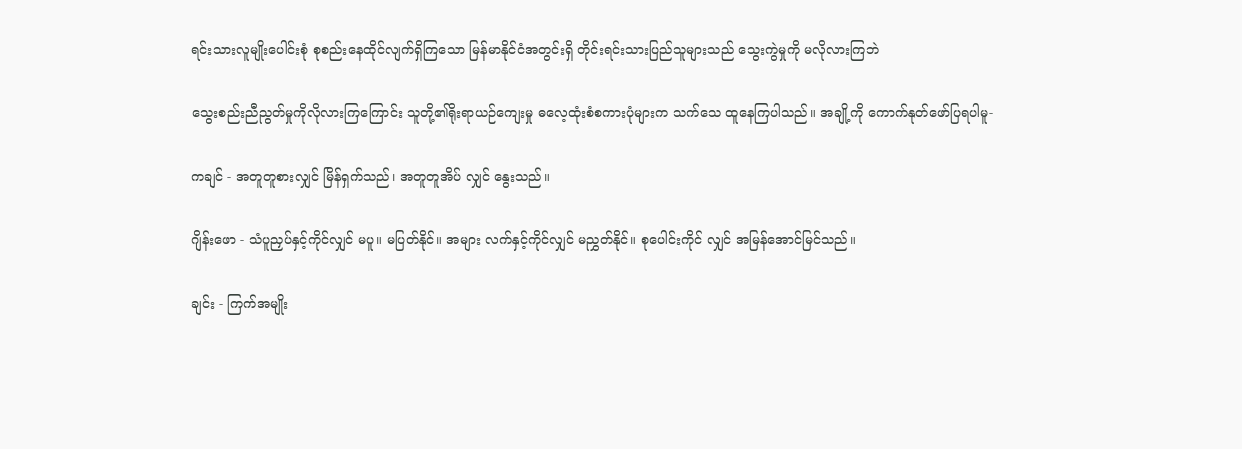ရင်းသားလူမျိုးပေါင်းစုံ စုစည်းနေထိုင်လျက်ရှိကြသော မြန်မာနိုင်ငံအတွင်းရှိ တိုင်းရင်းသားပြည်သူများသည် သွေးကွဲမှုကို မလိုလားကြဘဲ

သွေးစည်းညီညွတ်မှုကိုလိုလားကြကြောင်း သူတို့၏ရိုးရာယဉ်ကျေးမှု ဓလေ့ထုံးစံစကားပုံများက သက်သေ ထူနေကြပါသည်။ အချို့ကို ကောက်နုတ်ဖော်ပြရပါမူ-

ကချင် - အတူတူစားလျှင် မြိန်ရှက်သည်၊ အတူတူအိပ် လျှင် နွေးသည်။

ဂျိန်းဖော - သံပူညှပ်နှင့်ကိုင်လျှင် မပူ။ မပြတ်နိုင်။ အများ လက်နှင့်ကိုင်လျှင် မညွှတ်နိုင်။ စုပေါင်းကိုင် လျှင် အမြန်အောင်မြင်သည်။

ချင်း - ကြက်အမျိုး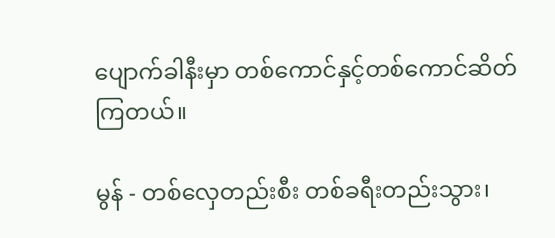ပျောက်ခါနီးမှာ တစ်ကောင်နှင့်တစ်ကောင်ဆိတ်ကြတယ်။

မွန် - တစ်လှေတည်းစီး တစ်ခရီးတည်းသွား၊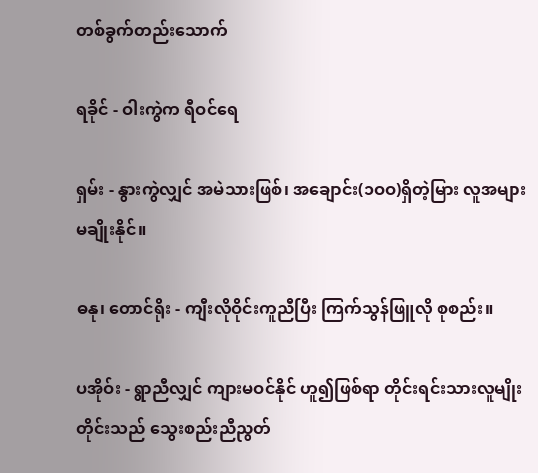တစ်ခွက်တည်းသောက်

ရခိုင် - ဝါးကွဲက ရီဝင်ရေ

ရှမ်း - နွားကွဲလျှင် အမဲသားဖြစ်၊ အချောင်း(၁ဝဝ)ရှိတဲ့မြား လူအများမချိုးနိုင်။

ဓနု၊ တောင်ရိုး - ကျီးလိုဝိုင်းကူညီပြီး ကြက်သွန်ဖြူလို စုစည်း။

ပအိုဝ်း - ရွာညီလျှင် ကျားမဝင်နိုင် ဟူ၍ဖြစ်ရာ တိုင်းရင်းသားလူမျိုးတိုင်းသည် သွေးစည်းညီညွတ်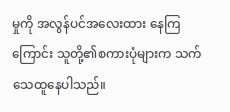မှုကို အလွန်ပင်အလေးထား နေကြကြောင်း သူတို့၏စကားပုံများက သက်သေထူနေပါသည်။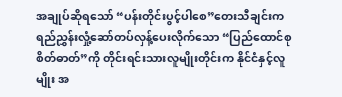အချုပ်ဆိုရသော် “ပန်းတိုင်းပွင့်ပါစေ”တေးသီချင်းက ရည်ညွှန်းလှုံ့ဆော်တပ်လှန့်ပေးလိုက်သော “ပြည်ထောင်စု စိတ်ဓာတ်”ကို တိုင်းရင်းသားလူမျိုးတိုင်းက နိုင်ငံနှင့်လူမျိုး အ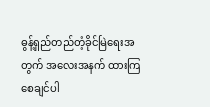ဓွန့်ရှည်တည်တံ့ခိုင်မြဲရေးအတွက် အလေးအနက် ထားကြစေချင်ပါ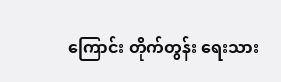ကြောင်း တိုက်တွန်း ရေးသား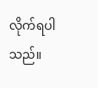လိုက်ရပါသည်။